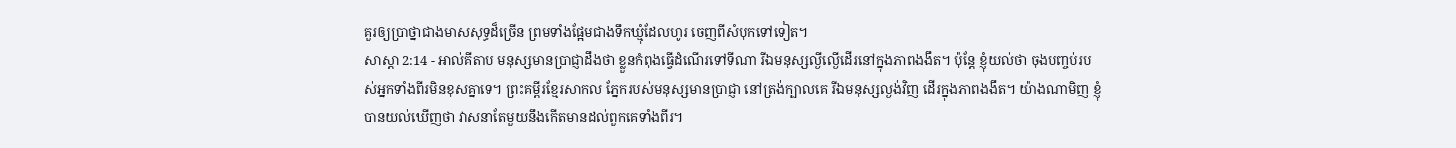គួរឲ្យប្រាថ្នាជាងមាសសុទ្ធដ៏ច្រើន ព្រមទាំងផ្អែមជាងទឹកឃ្មុំដែលហូរ ចេញពីសំបុកទៅទៀត។
សាស្តា 2:14 - អាល់គីតាប មនុស្សមានប្រាជ្ញាដឹងថា ខ្លួនកំពុងធ្វើដំណើរទៅទីណា រីឯមនុស្សល្ងីល្ងើដើរនៅក្នុងភាពងងឹត។ ប៉ុន្តែ ខ្ញុំយល់ថា ចុងបញ្ចប់របស់អ្នកទាំងពីរមិនខុសគ្នាទេ។ ព្រះគម្ពីរខ្មែរសាកល ភ្នែករបស់មនុស្សមានប្រាជ្ញា នៅត្រង់ក្បាលគេ រីឯមនុស្សល្ងង់វិញ ដើរក្នុងភាពងងឹត។ យ៉ាងណាមិញ ខ្ញុំបានយល់ឃើញថា វាសនាតែមួយនឹងកើតមានដល់ពួកគេទាំងពីរ។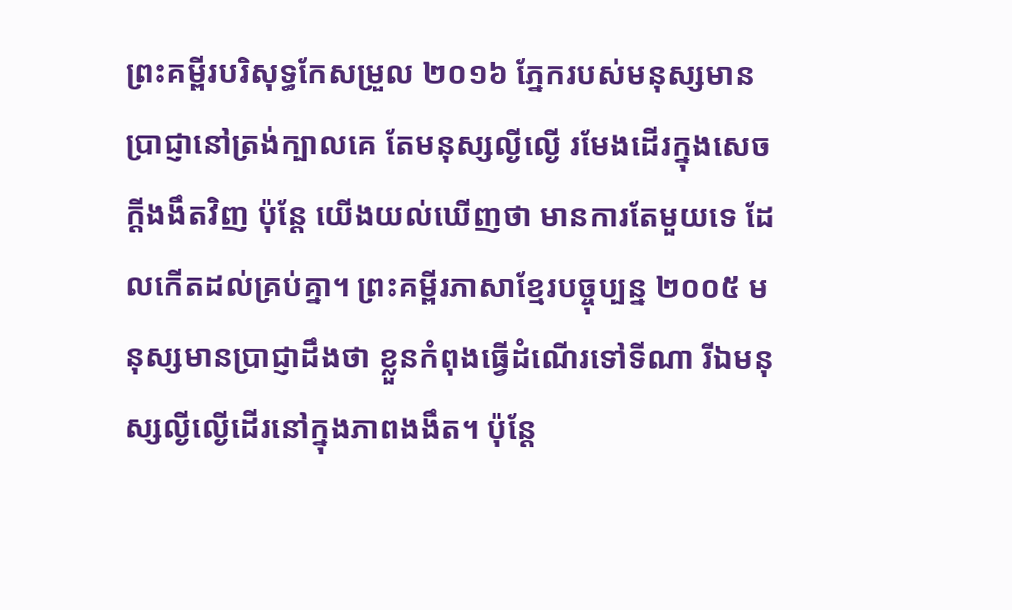ព្រះគម្ពីរបរិសុទ្ធកែសម្រួល ២០១៦ ភ្នែករបស់មនុស្សមានប្រាជ្ញានៅត្រង់ក្បាលគេ តែមនុស្សល្ងីល្ងើ រមែងដើរក្នុងសេចក្ដីងងឹតវិញ ប៉ុន្តែ យើងយល់ឃើញថា មានការតែមួយទេ ដែលកើតដល់គ្រប់គ្នា។ ព្រះគម្ពីរភាសាខ្មែរបច្ចុប្បន្ន ២០០៥ មនុស្សមានប្រាជ្ញាដឹងថា ខ្លួនកំពុងធ្វើដំណើរទៅទីណា រីឯមនុស្សល្ងីល្ងើដើរនៅក្នុងភាពងងឹត។ ប៉ុន្តែ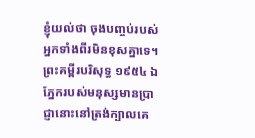ខ្ញុំយល់ថា ចុងបញ្ចប់របស់អ្នកទាំងពីរមិនខុសគ្នាទេ។ ព្រះគម្ពីរបរិសុទ្ធ ១៩៥៤ ឯភ្នែករបស់មនុស្សមានប្រាជ្ញានោះនៅត្រង់ក្បាលគេ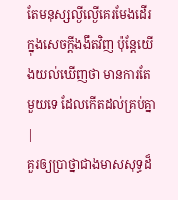តែមនុស្សល្ងីល្ងើគេរមែងដើរក្នុងសេចក្ដីងងឹតវិញ ប៉ុន្តែយើងយល់ឃើញថា មានការតែមួយទេ ដែលកើតដល់គ្រប់គ្នា |
គួរឲ្យប្រាថ្នាជាងមាសសុទ្ធដ៏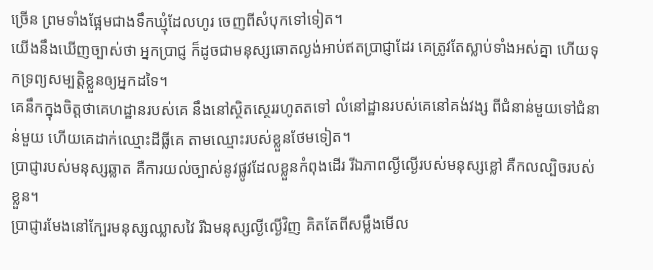ច្រើន ព្រមទាំងផ្អែមជាងទឹកឃ្មុំដែលហូរ ចេញពីសំបុកទៅទៀត។
យើងនឹងឃើញច្បាស់ថា អ្នកប្រាជ្ញ ក៏ដូចជាមនុស្សឆោតល្ងង់អាប់ឥតប្រាជ្ញាដែរ គេត្រូវតែស្លាប់ទាំងអស់គ្នា ហើយទុកទ្រព្យសម្បត្តិខ្លួនឲ្យអ្នកដទៃ។
គេនឹកក្នុងចិត្តថាគេហដ្ឋានរបស់គេ នឹងនៅស្ថិតស្ថេររហូតតទៅ លំនៅដ្ឋានរបស់គេនៅគង់វង្ស ពីជំនាន់មួយទៅជំនាន់មួយ ហើយគេដាក់ឈ្មោះដីធ្លីគេ តាមឈ្មោះរបស់ខ្លួនថែមទៀត។
ប្រាជ្ញារបស់មនុស្សឆ្លាត គឺការយល់ច្បាស់នូវផ្លូវដែលខ្លួនកំពុងដើរ រីឯភាពល្ងីល្ងើរបស់មនុស្សខ្លៅ គឺកលល្បិចរបស់ខ្លួន។
ប្រាជ្ញារមែងនៅក្បែរមនុស្សឈ្លាសវៃ រីឯមនុស្សល្ងីល្ងើវិញ គិតតែពីសម្លឹងមើល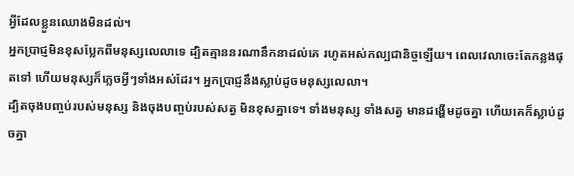អ្វីដែលខ្លួនឈោងមិនដល់។
អ្នកប្រាជ្ញមិនខុសប្លែកពីមនុស្សលេលាទេ ដ្បិតគ្មាននរណានឹកនាដល់គេ រហូតអស់កល្បជានិច្ចឡើយ។ ពេលវេលាចេះតែកន្លងផុតទៅ ហើយមនុស្សក៏ភ្លេចអ្វីៗទាំងអស់ដែរ។ អ្នកប្រាជ្ញនឹងស្លាប់ដូចមនុស្សលេលា។
ដ្បិតចុងបញ្ចប់របស់មនុស្ស និងចុងបញ្ចប់របស់សត្វ មិនខុសគ្នាទេ។ ទាំងមនុស្ស ទាំងសត្វ មានដង្ហើមដូចគ្នា ហើយគេក៏ស្លាប់ដូចគ្នា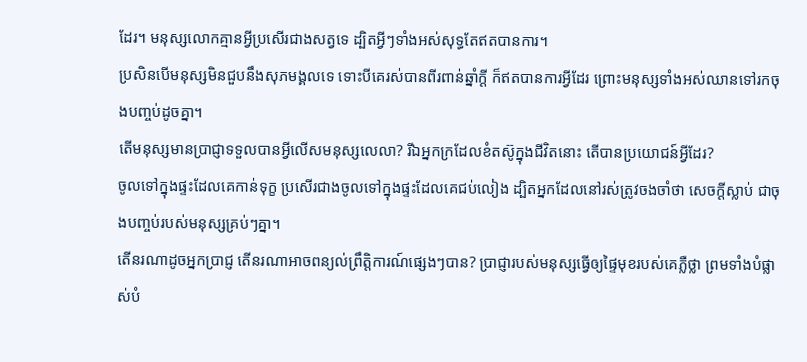ដែរ។ មនុស្សលោកគ្មានអ្វីប្រសើរជាងសត្វទេ ដ្បិតអ្វីៗទាំងអស់សុទ្ធតែឥតបានការ។
ប្រសិនបើមនុស្សមិនជួបនឹងសុភមង្គលទេ ទោះបីគេរស់បានពីរពាន់ឆ្នាំក្ដី ក៏ឥតបានការអ្វីដែរ ព្រោះមនុស្សទាំងអស់ឈានទៅរកចុងបញ្ចប់ដូចគ្នា។
តើមនុស្សមានប្រាជ្ញាទទួលបានអ្វីលើសមនុស្សលេលា? រីឯអ្នកក្រដែលខំតស៊ូក្នុងជីវិតនោះ តើបានប្រយោជន៍អ្វីដែរ?
ចូលទៅក្នុងផ្ទះដែលគេកាន់ទុក្ខ ប្រសើរជាងចូលទៅក្នុងផ្ទះដែលគេជប់លៀង ដ្បិតអ្នកដែលនៅរស់ត្រូវចងចាំថា សេចក្ដីស្លាប់ ជាចុងបញ្ចប់របស់មនុស្សគ្រប់ៗគ្នា។
តើនរណាដូចអ្នកប្រាជ្ញ តើនរណាអាចពន្យល់ព្រឹត្តិការណ៍ផ្សេងៗបាន? ប្រាជ្ញារបស់មនុស្សធ្វើឲ្យផ្ទៃមុខរបស់គេភ្លឺថ្លា ព្រមទាំងបំផ្លាស់បំ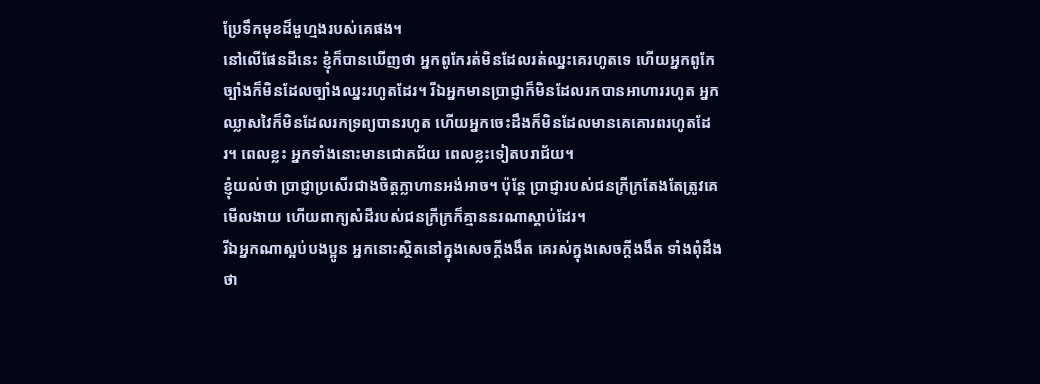ប្រែទឹកមុខដ៏មួហ្មងរបស់គេផង។
នៅលើផែនដីនេះ ខ្ញុំក៏បានឃើញថា អ្នកពូកែរត់មិនដែលរត់ឈ្នះគេរហូតទេ ហើយអ្នកពូកែច្បាំងក៏មិនដែលច្បាំងឈ្នះរហូតដែរ។ រីឯអ្នកមានប្រាជ្ញាក៏មិនដែលរកបានអាហាររហូត អ្នកឈ្លាសវៃក៏មិនដែលរកទ្រព្យបានរហូត ហើយអ្នកចេះដឹងក៏មិនដែលមានគេគោរពរហូតដែរ។ ពេលខ្លះ អ្នកទាំងនោះមានជោគជ័យ ពេលខ្លះទៀតបរាជ័យ។
ខ្ញុំយល់ថា ប្រាជ្ញាប្រសើរជាងចិត្តក្លាហានអង់អាច។ ប៉ុន្តែ ប្រាជ្ញារបស់ជនក្រីក្រតែងតែត្រូវគេមើលងាយ ហើយពាក្យសំដីរបស់ជនក្រីក្រក៏គ្មាននរណាស្ដាប់ដែរ។
រីឯអ្នកណាស្អប់បងប្អូន អ្នកនោះស្ថិតនៅក្នុងសេចក្ដីងងឹត គេរស់ក្នុងសេចក្ដីងងឹត ទាំងពុំដឹងថា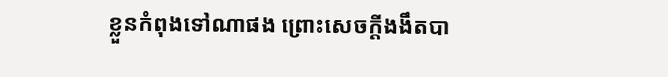ខ្លួនកំពុងទៅណាផង ព្រោះសេចក្ដីងងឹតបា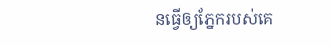នធ្វើឲ្យភ្នែករបស់គេ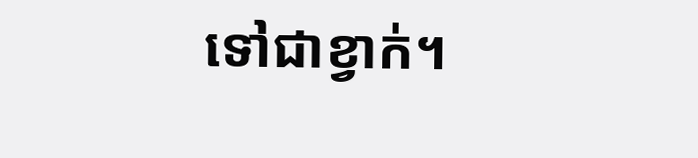ទៅជាខ្វាក់។